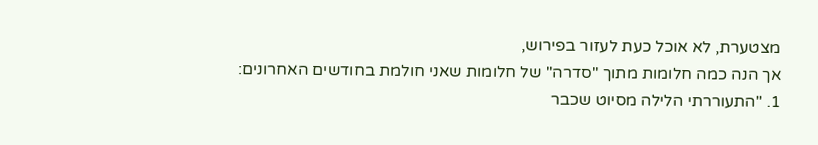מצטערת, לא אוכל כעת לעזור בפירוש,
אך הנה כמה חלומות מתוך "סדרה" של חלומות שאני חולמת בחודשים האחרונים:
1. "התעוררתי הלילה מסיוט שכבר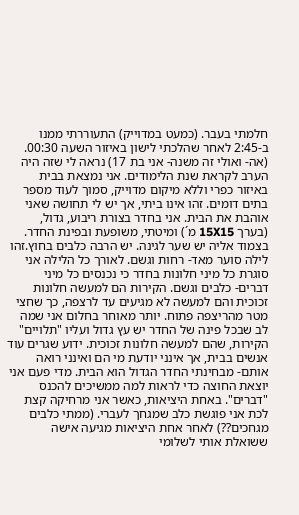חלמתי בעבר. (כמעט במדוייק) התעוררתי ממנו ב-2:45 לאחר שהלכתי לישון באיזור השעה 00:30. (אה- ואולי זה משנה- אני בת 17) נראה לי שזה היה הערב לקראת שנת הלימודים. אני נמצאת בבית באיזור כפרי וללא מיקום מדוייק, סמוך לעוד מספר בתים דומים. זהו אינו ביתי, אך יש לי תחושה שאני אוהבת את הבית. אני בחדר בצורת ריבוע, גדול, (בערך 15X15 מ´) ומיטתי, משופעת ובפינת החדר. בצמוד אליה יש שער לגינה. יש הרבה כלבים בחוץ.זהו לילה סוער מאד- רחות וגשם. לאורך כל הלילה אני סוגרת כל מיני חלונות בחדר כי נכנסים כל מיני דברים- כלבים וגשם. הקירות הם למעשה חלונות זכוכית והם למעשה לא מגיעים עד לרצפה, כך שחצי מטר מהריצפה פתוח. יותר מאוחר בחלום אני שמה לב שבכל פינה של החדר יש עץ גדול ועליו "תלויים" הקירות, שהם למעשה חלונות זכוכית. ידוע שגרים עוד אנשים בבית, אך אינני יודעת מי הם ואינני רואה אותם- מבחינתי החדר הגדול הוא הבית. מדי פעם אני יוצאת החוצה כדי לראות למה ממשיכים להכנס "דברים". באחת היציאות, כאשר אני מרחיקה קצת לכת אני פוגשת כלב שמגחך לעברי. (ממתי כלבים מגחכים??) לאחר אחת היציאות מגיעה אישה ששואלת אותי לשלומי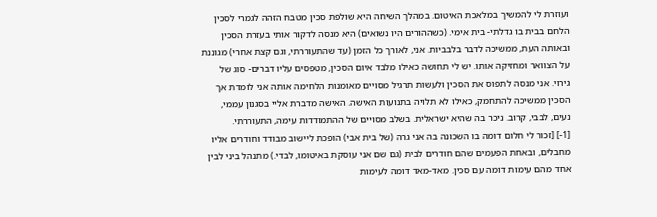ועוזרת לי להמשיך במלאכת האיטום. במהלך השיחה היא שולפת סכין מטבח הזהה לגמרי לסכין הלחם בבית בו גדלתי- בית אימי. (כשההורים היו נשואים) היא מנסה לדקור אותי בעזרת הסכין ובאותה העת, ממשיכה לדבר בלבביות. אני, לאורך כל הזמן (עד שהתעוררתי, וגם קצת אחרי) מגוננת על הצוואר ומחזיקה אותו. יש לי תחושה כאילו מלבד איום הסכין, מטפסים עליו דברים- סוג של גירוי. אני מנסה לתפוס את הסכין ולעשות תרגיל מסויים מאומנות הלחימה אותה אני לומדת אך הסכין ממשיכה להתחמק, כאילו לא תלויה בתנועות האישה. האישה מדברת אליי בסגנון עממי, נעים, לבבי, קרוב. ניכר בה שהיא ישראלית. בשלב מסויים של ההתמודדות עימה, התעוררתי.
[1-] [זכור לי חלום דומה בו השכונה בה אני גרה (של בית אבי) הופכת ליישוב מבודד וחודרים אליו מחבלים, ובאחת הפעמים שהם חודרים לבית (גם שם אני עוסקת באיטומו, לבדי.) מתנהל ביני לבין אחד מהם עימות דומה עם סכין. מאד-מאד דומה לעימות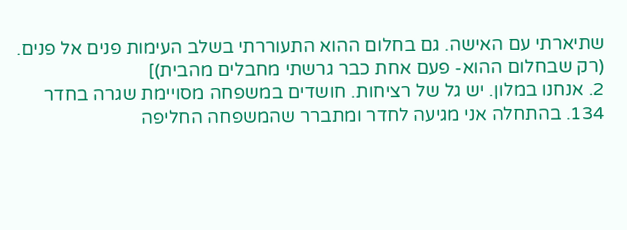שתיארתי עם האישה. גם בחלום ההוא התעוררתי בשלב העימות פנים אל פנים. (רק שבחלום ההוא- פעם אחת כבר גרשתי מחבלים מהבית)]
2. אנחנו במלון. יש גל של רציחות. חושדים במשפחה מסויימת שגרה בחדר 134. בהתחלה אני מגיעה לחדר ומתברר שהמשפחה החליפה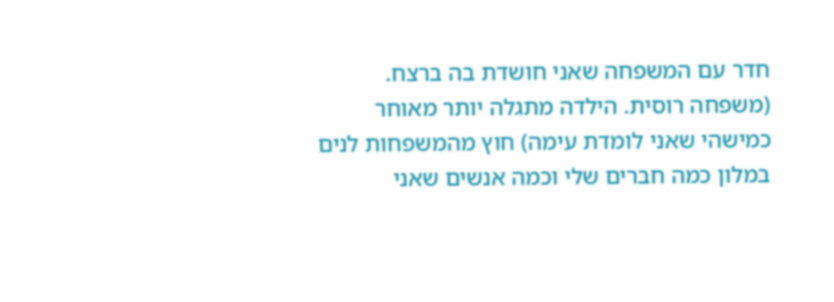חדר עם המשפחה שאני חושדת בה ברצח. (משפחה רוסית. הילדה מתגלה יותר מאוחר כמישהי שאני לומדת עימה) חוץ מהמשפחות לנים במלון כמה חברים שלי וכמה אנשים שאני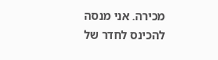מכירה. אני מנסה להכינס לחדר של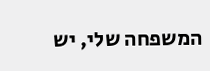המשפחה שלי, יש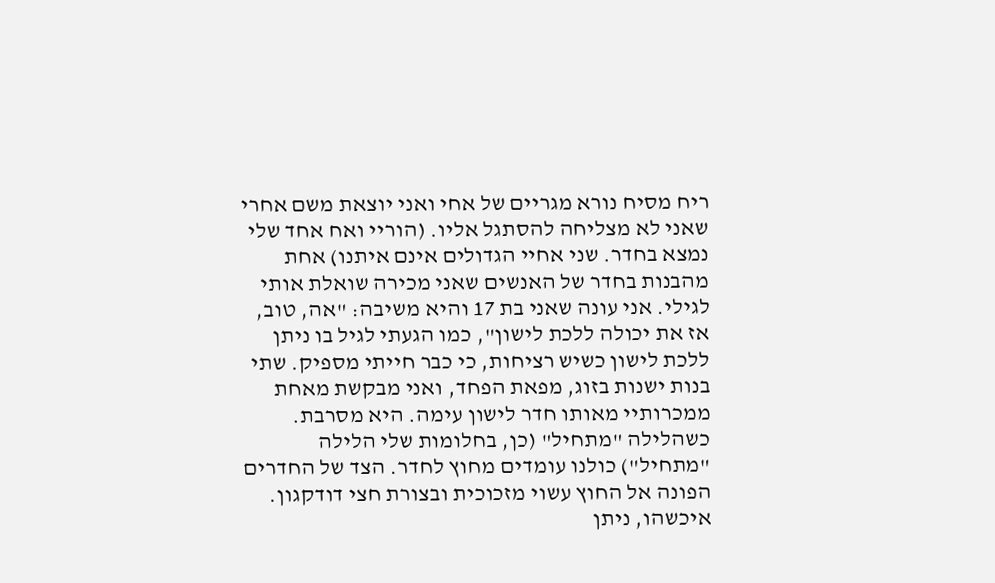ריח מסיח נורא מגריים של אחי ואני יוצאת משם אחרי שאני לא מצליחה להסתגל אליו. (הוריי ואח אחד שלי נמצא בחדר. שני אחיי הגדולים אינם איתנו) אחת מהבנות בחדר של האנשים שאני מכירה שואלת אותי לגילי. אני עונה שאני בת 17 והיא משיבה: "אה, טוב, אז את יכולה ללכת לישון", כמו הגעתי לגיל בו ניתן ללכת לישון כשיש רציחות, כי כבר חייתי מספיק. שתי בנות ישנות בזוג, מפאת הפחד, ואני מבקשת מאחת ממכרותיי מאותו חדר לישון עימה. היא מסרבת. כשהלילה "מתחיל" (כן, בחלומות שלי הלילה "מתחיל") כולנו עומדים מחוץ לחדר. הצד של החדרים הפונה אל החוץ עשוי מזכוכית ובצורת חצי דודקגון. איכשהו, ניתן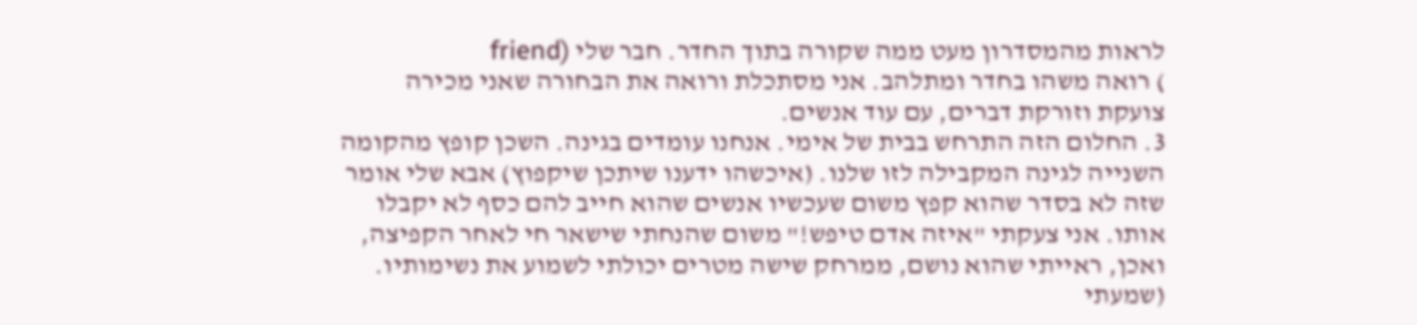לראות מהמסדרון מעט ממה שקורה בתוך החדר. חבר שלי (friend
) רואה משהו בחדר ומתלהב. אני מסתכלת ורואה את הבחורה שאני מכירה צועקת וזורקת דברים, עם עוד אנשים.
3. החלום הזה התרחש בבית של אימי. אנחנו עומדים בגינה. השכן קופץ מהקומה השנייה לגינה המקבילה לזו שלנו. (איכשהו ידענו שיתכן שיקפוץ) אבא שלי אומר שזה לא בסדר שהוא קפץ משום שעכשיו אנשים שהוא חייב להם כסף לא יקבלו אותו. אני צעקתי "איזה אדם טיפש!" משום שהנחתי שישאר חי לאחר הקפיצה, ואכן, ראייתי שהוא נושם, ממרחק שישה מטרים יכולתי לשמוע את נשימותיו. (שמעתי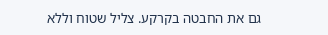גם את החבטה בקרקע. צליל שטוח וללא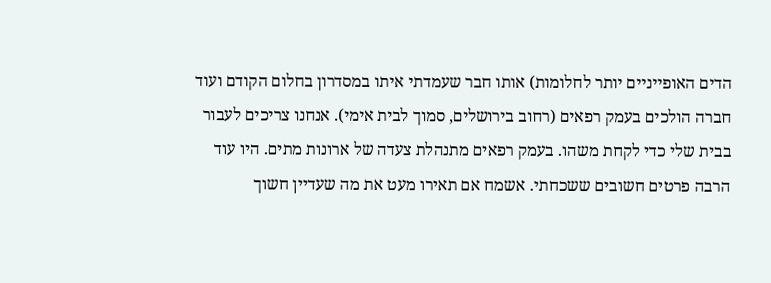הדים האופייניים יותר לחלומות) אותו חבר שעמדתי איתו במסדרון בחלום הקודם ועוד חברה הולכים בעמק רפאים (רחוב בירושלים, סמוך לבית אימי). אנחנו צריכים לעבור בבית שלי כדי לקחת משהו. בעמק רפאים מתנהלת צעדה של ארונות מתים. היו עוד הרבה פרטים חשובים ששכחתי. אשמח אם תאירו מעט את מה שעדיין חשוך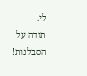לי.
תודה על הסבלנות!